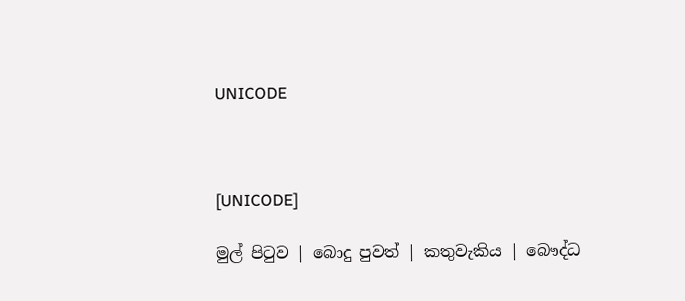UNICODE



[UNICODE]

මුල් පිටුව | බොදු පුවත් | කතුවැකිය | බෞද්ධ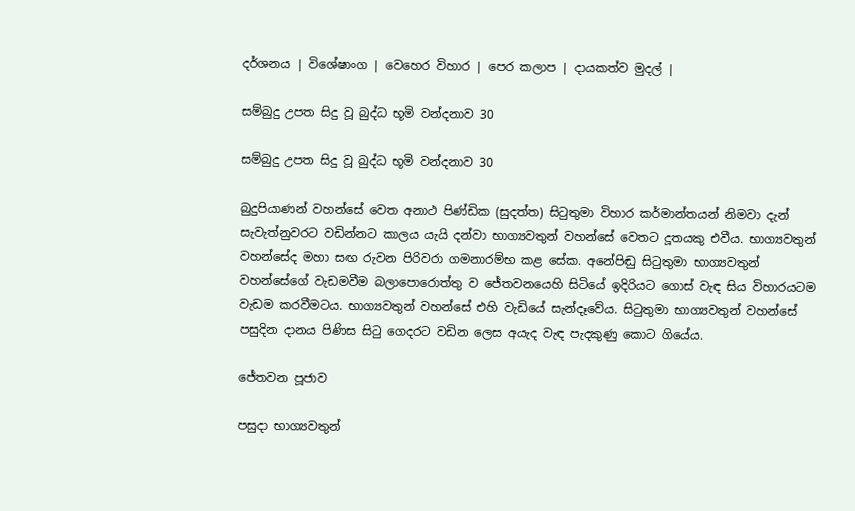දර්ශනය | විශේෂාංග | වෙහෙර විහාර | පෙර කලාප | දායකත්ව මුදල් |

සම්බුදු උපත සිදු වූ බුද්ධ භූමි වන්දනාව 30

සම්බුදු උපත සිදු වූ බුද්ධ භූමි වන්දනාව 30

බුදුපියාණන් වහන්සේ වෙත අනාථ පිණ්ඩික (සුදත්ත) සිටුතුමා විහාර කර්මාන්තයන් නිමවා දැන් සැවැත්නුවරට වඩින්නට කාලය යැයි දන්වා භාග්‍යවතුන් වහන්සේ වෙතට දූතයකු එවීය. භාග්‍යවතුන් වහන්සේද මහා සඟ රුවන පිරිවරා ගමනාරම්භ කළ සේක. අනේපිඬු සිටුතුමා භාග්‍යවතුන් වහන්සේගේ වැඩමවීම බලාපොරොත්තු ව ජේතවනයෙහි සිටියේ ඉදිරියට ගොස් වැඳ සිය විහාරයටම වැඩම කරවීමටය. භාග්‍යවතුන් වහන්සේ එහි වැඩියේ සැන්දෑවේය. සිටුතුමා භාග්‍යවතුන් වහන්සේ පසුදින දානය පිණිස සිටු ගෙදරට වඩින ලෙස අයැද වැඳ පැදකුණු කොට ගියේය.

ජේතවන පූජාව

පසුදා භාග්‍යවතුන්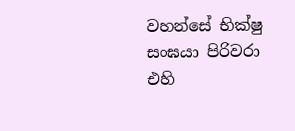වහන්සේ භික්ෂු සංඝයා පිරිවරා එහි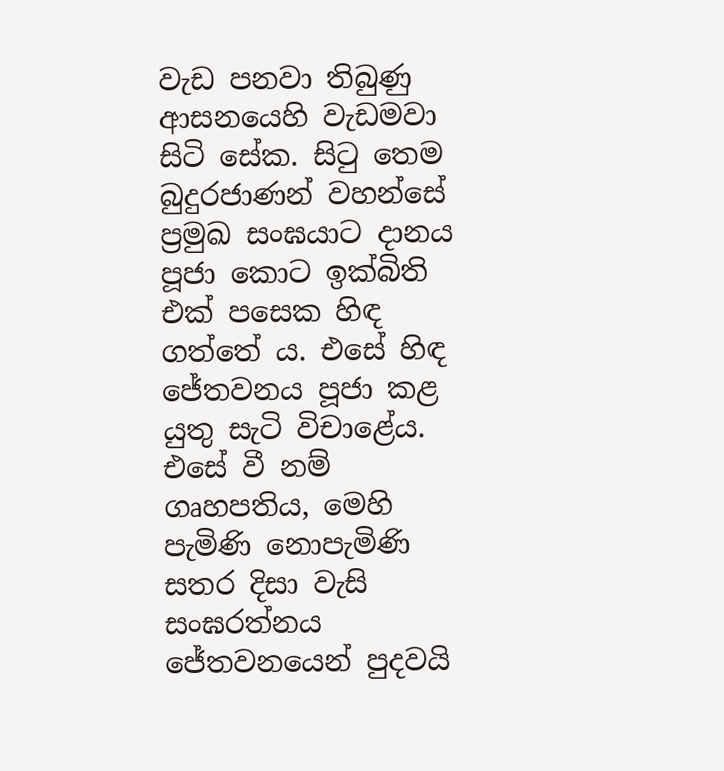වැඩ පනවා තිබුණු ආසනයෙහි වැඩමවා සිටි සේක. සිටු තෙම බුදුරජාණන් වහන්සේ ප්‍රමුඛ සංඝයාට දානය පූජා කොට ඉක්බිති එක් පසෙක හිඳ ගත්තේ ය. එසේ හිඳ ජේතවනය පූජා කළ යුතු සැටි විචාළේය. එසේ වී නම් ගෘහපතිය, මෙහි පැමිණි නොපැමිණි සතර දිසා වැසි සංඝරත්නය ජේතවනයෙන් පුදවයි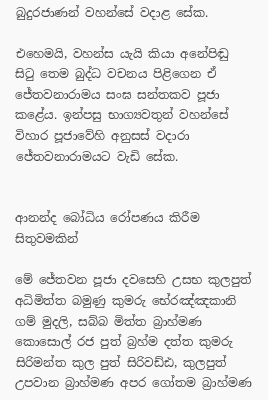බුදුරජාණන් වහන්සේ වදාළ සේක.

එහෙමයි, වහන්ස යැයි කියා අනේපිඬු සිටු තෙම බුද්ධ වචනය පිළිගෙන ඒ ජේතවනාරාමය සංඝ සන්තකව පූජා කළේය. ඉන්පසු භාග්‍යවතුන් වහන්සේ විහාර පූජාවේහි අනුසස් වදාරා ජේතවනාරාමයට වැඩි සේක.


ආනන්ද බෝධිය රෝපණය කිරීම සිතුවමකින්

මේ ජේතවන පූජා දවසෙහි උසභ කුලපුත් අධිමිත්ත බමුණු කුමරු භේරඤ්ඤකානි ගම් මුදලි, සබ්බ මිත්ත බ්‍රාහ්මණ කොසොල් රජ පුත් බ්‍රහ්ම දත්ත කුමරු සිරිමන්ත කුල පුත් සිරිවඩ්ඪ, කුලපුත් උපවාන බ්‍රාහ්මණ අපර ගෝතම බ්‍රාහ්මණ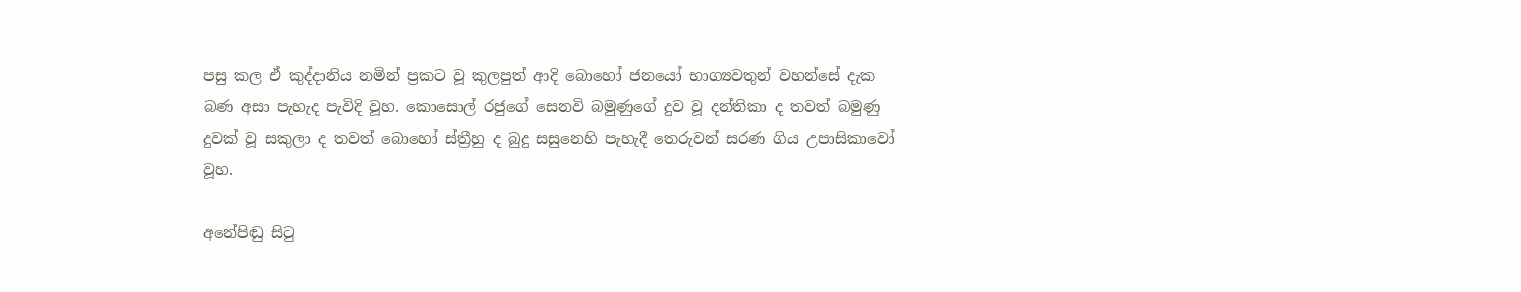පසු කල ඒ කුද්දානිය නමින් ප්‍රකට වූ කුලපුත් ආදි බොහෝ ජනයෝ භාග්‍යවතුන් වහන්සේ දැක බණ අසා පැහැද පැවිදි වූහ. කොසොල් රජුගේ සෙනවි බමුණුගේ දුව වූ දන්තිකා ද තවත් බමුණු දුවක් වූ සකුලා ද තවත් බොහෝ ස්ත්‍රීහු ද බුදු සසුනෙහි පැහැදී තෙරුවන් සරණ ගිය උපාසිකාවෝ වූහ.

අනේපිඬු සිටු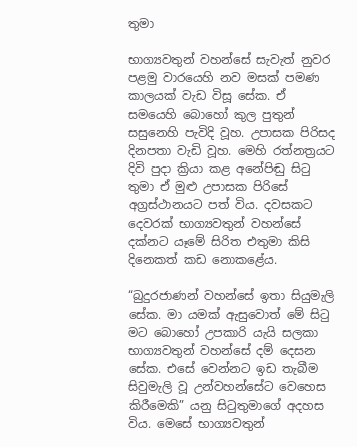තුමා

භාග්‍යවතුන් වහන්සේ සැවැත් නුවර පළමු වාරයෙහි නව මසක් පමණ කාලයක් වැඩ විසූ සේක. ඒ සමයෙහි බොහෝ කුල පුතුන් සසුනෙහි පැවිදි වූහ. උපාසක පිරිසද දිනපතා වැඩි වූහ. මෙහි රත්නත්‍රයට දිවි පුදා ක්‍රියා කළ අනේපිඬු සිටු තුමා ඒ මුළු උපාසක පිරිසේ අග්‍රස්ථානයට පත් විය. දවසකට දෙවරක් භාග්‍යවතුන් වහන්සේ දක්නට යෑමේ සිරිත එතුමා කිසි දිනෙකත් කඩ නොකළේය.

“බුදුරජාණන් වහන්සේ ඉතා සියුමැලි සේක. මා යමක් ඇසුවොත් මේ සිටු මට බොහෝ උපකාරි යැයි සලකා භාග්‍යවතුන් වහන්සේ දම් දෙසන සේක. එසේ වෙන්නට ඉඩ තැබීම සිවුමැලි වූ උන්වහන්සේට වෙහෙස කිරීමෙකි” යනු සිටුතුමාගේ අදහස විය. මෙසේ භාග්‍යවතුන්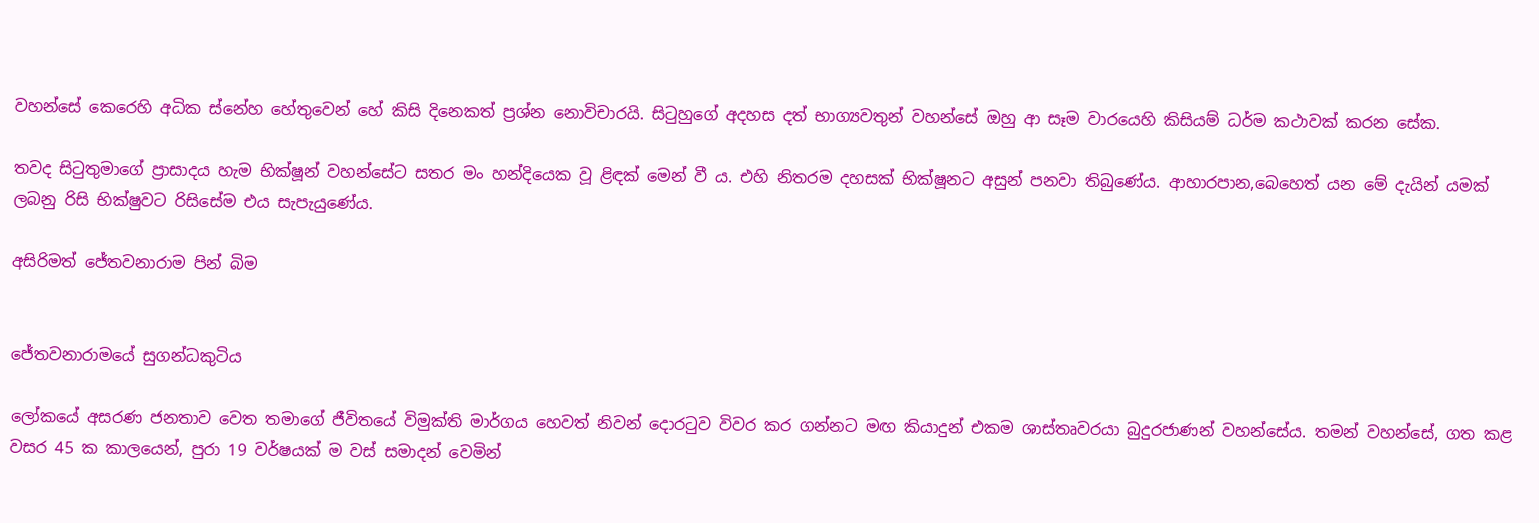වහන්සේ කෙරෙහි අධික ස්නේහ හේතුවෙන් හේ කිසි දිනෙකත් ප්‍රශ්න නොවිචාරයි. සිටුහුගේ අදහස දත් භාග්‍යවතුන් වහන්සේ ඔහු ආ සෑම වාරයෙහි කිසියම් ධර්ම කථාවක් කරන සේක.

තවද සිටුතුමාගේ ප්‍රාසාදය හැම භික්ෂූන් වහන්සේට සතර මං හන්දියෙක වූ ළිඳක් මෙන් වී ය. එහි නිතරම දහසක් භික්ෂූනට අසුන් පනවා තිබුණේය. ආහාරපාන,බෙහෙත් යන මේ දැයින් යමක් ලබනු රිසි භික්ෂුවට රිසිසේම එය සැපැයුණේය.

අසිරිමත් ජේතවනාරාම පින් බිම


ජේතවනාරාමයේ සුගන්ධකුටිය

ලෝකයේ අසරණ ජනතාව වෙත තමාගේ ජීවිතයේ විමුක්ති මාර්ගය හෙවත් නිවන් දොරටුව විවර කර ගන්නට මඟ කියාදුන් එකම ශාස්තෘවරයා බුදුරජාණන් වහන්සේය. තමන් වහන්සේ, ගත කළ වසර 45 ක කාලයෙන්, පුරා 19 වර්ෂයක් ම වස් සමාදන් වෙමින්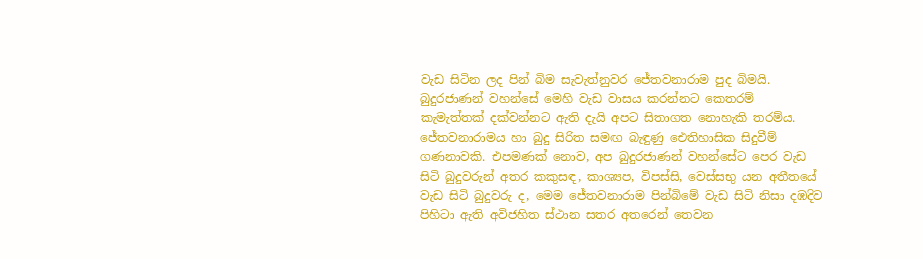වැඩ සිටින ලද පින් බිම සැවැත්නුවර ජේතවනාරාම පුද බිමයි. බුදුරජාණන් වහන්සේ මෙහි වැඩ වාසය කරන්නට කෙතරම් කැමැත්තක් දක්වන්නට ඇති දැයි අපට සිතාගත නොහැකි තරම්ය. ජේතවනාරාමය හා බුදු සිරිත සමඟ බැඳුණු ඓතිහාසික සිදුවීම් ගණනාවකි. එපමණක් නොව, අප බුදුරජාණන් වහන්සේට පෙර වැඩ සිටි බුදුවරුන් අතර කකුසඳ, කාශ්‍යප, විපස්සි, වෙස්සභු යන අතීතයේ වැඩ සිටි බුදුවරු ද, මෙම ජේතවනාරාම පින්බිමේ වැඩ සිටි නිසා දඹදිව පිහිටා ඇති අවිජහිත ස්ථාන සතර අතරෙන් තෙවන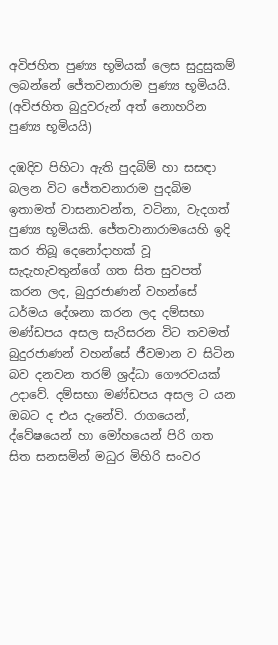අවිජහිත පුණ්‍ය භූමියක් ලෙස සුදුසුකම් ලබන්නේ ජේතවනාරාම පුණ්‍ය භූමියයි. (අවිජහිත බුදුවරුන් අත් නොහරින පුණ්‍ය භූමියයි)

දඹදිව පිහිටා ඇති පුදබිම් හා සසඳා බලන විට ජේතවනාරාම පුදබිම ඉතාමත් වාසනාවන්ත, වටිනා, වැදගත් පුණ්‍ය භූමියකි. ජේතවානාරාමයෙහි ඉදි කර තිබූ දෙනෝදාහක් වූ සැදැහැවතුන්ගේ ගත සිත සුවපත් කරන ලද, බුදුරජාණන් වහන්සේ ධර්මය දේශනා කරන ලද දම්සභා මණ්ඩපය අසල සැරිසරන විට තවමත් බුදුරජාණන් වහන්සේ ජීවමාන ව සිටින බව දනවන තරම් ශ්‍රද්ධා ගෞරවයක් උදාවේ. දම්සභා මණ්ඩපය අසල ට යන ඔබට ද එය දැනේවි. රාගයෙන්, ද්වේෂයෙන් හා මෝහයෙන් පිරි ගත සිත සනසමින් මධුර මිහිරි සංවර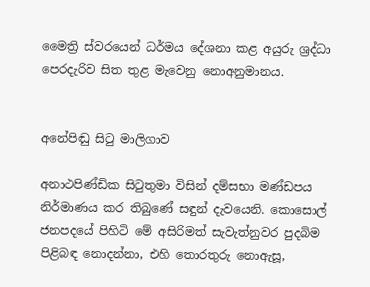මෛත්‍රි ස්වරයෙන් ධර්මය දේශනා කළ අයුරු ශ්‍රද්ධා පෙරදැරිව සිත තුළ මැවෙනු නොඅනුමානය.


අනේපිඬු සිටු මාලිගාව

අනාථපිණ්ඩික සිටුතුමා විසින් දම්සභා මණ්ඩපය නිර්මාණය කර තිබුණේ සඳුන් දැවයෙනි. කොසොල් ජනපදයේ පිහිටි මේ අසිරිමත් සැවැත්නුවර පුදබිම පිළිබඳ නොදන්නා, එහි තොරතුරු නොඇසූ,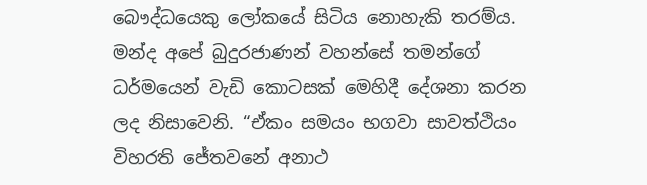බෞද්ධයෙකු ලෝකයේ සිටිය නොහැකි තරම්ය. මන්ද අපේ බුදුරජාණන් වහන්සේ තමන්ගේ ධර්මයෙන් වැඩි කොටසක් මෙහිදී දේශනා කරන ලද නිසාවෙනි. “ඒකං සමයං භගවා සාවත්ථියං විහරති ජේතවනේ අනාථ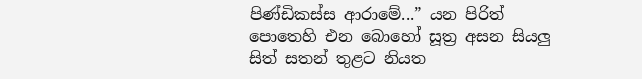පිණ්ඩිකස්ස ආරාමේ...” යන පිරිත් පොතෙහි එන බොහෝ සූත්‍ර අසන සියලු සිත් සතන් තුළට නියත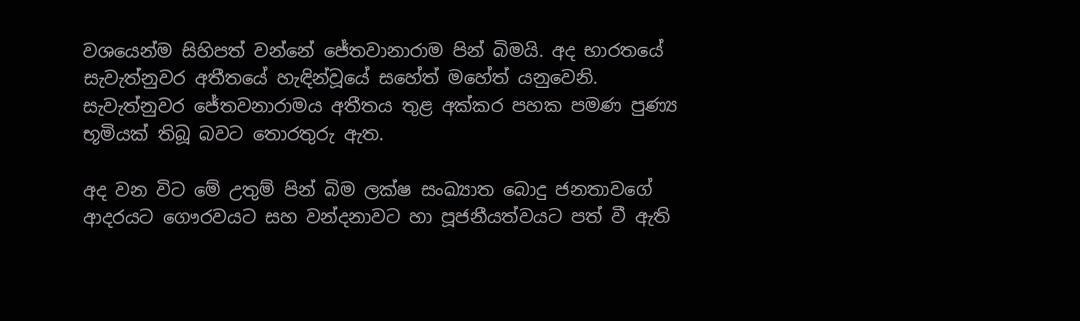වශයෙන්ම සිහිපත් වන්නේ ජේතවානාරාම පින් බිමයි. අද භාරතයේ සැවැත්නුවර අතීතයේ හැඳින්වූයේ සහේත් මහේත් යනුවෙනි. සැවැත්නුවර ජේතවනාරාමය අතීතය තුළ අක්කර පහක පමණ පුණ්‍ය භූමියක් තිබූ බවට තොරතුරු ඇත.

අද වන විට මේ උතුම් පින් බිම ලක්ෂ සංඛ්‍යාත බොදු ජනතාවගේ ආදරයට ගෞරවයට සහ වන්දනාවට හා පූජනීයත්වයට පත් වී ඇති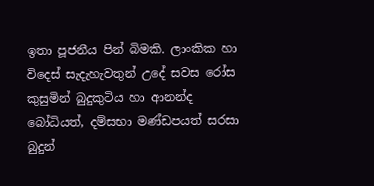ඉතා පූජනීය පින් බිමකි. ලාංකික හා විදෙස් සැදැහැවතුන් උදේ සවස රෝස කුසුමින් බුදුකුටිය හා ආනන්ද බෝධියත්, දම්සභා මණ්ඩපයත් සරසා බුදුන්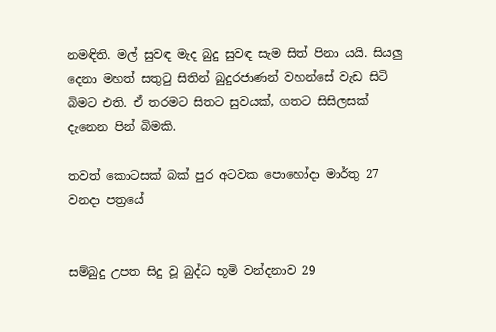නමඳිති. මල් සුවඳ මැද බුදු සුවඳ සැම සිත් පිනා යයි. සියලු දෙනා මහත් සතුටු සිතින් බුදුරජාණන් වහන්සේ වැඩ සිටි බිමට එති. ඒ තරමට සිතට සුවයක්, ගතට සිසිලසක් දැනෙන පින් බිමකි.

තවත් කොටසක් බක් පුර අටවක පොහෝදා මාර්තු 27 වනදා පත්‍රයේ


සම්බුදු උපත සිදු වූ බුද්ධ භූමි වන්දනාව 29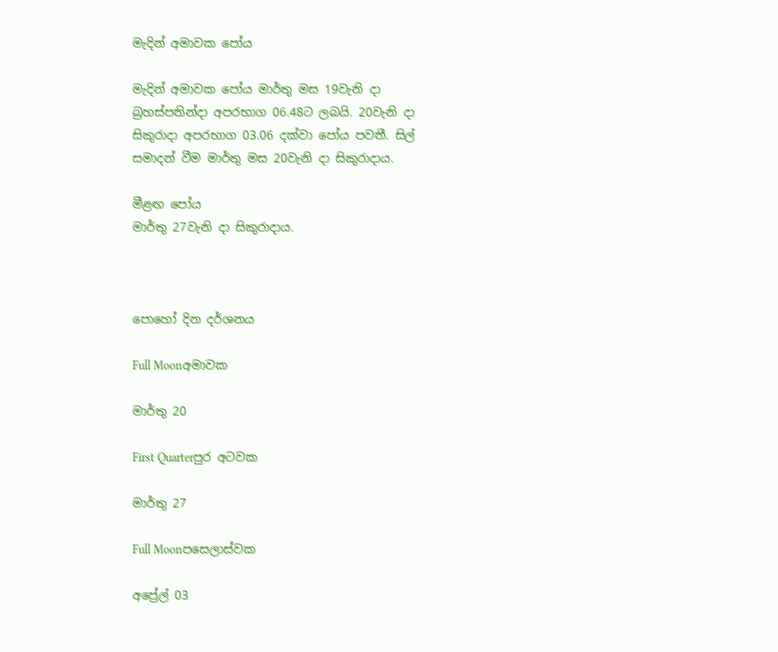මැදින් අමාවක පෝය

මැදින් අමාවක පෝය මාර්තු මස 19වැනි දා බ්‍රහස්පතින්දා අපරභාග 06.48ට ලබයි. 20වැනි දා සිකුරාදා අපරභාග 03.06 දක්වා පෝය පවතී. සිල් සමාදන් වීම මාර්තු මස 20වැනි දා සිකුරාදාය.

මීළඟ පෝය
මාර්තු 27වැනි දා සිකුරාදාය.



පොහෝ දින දර්ශනය

Full Moonඅමාවක

මාර්තු 20

First Quarterපුර අටවක

මාර්තු 27

Full Moonපසෙලාස්වක

අප්‍රේල් 03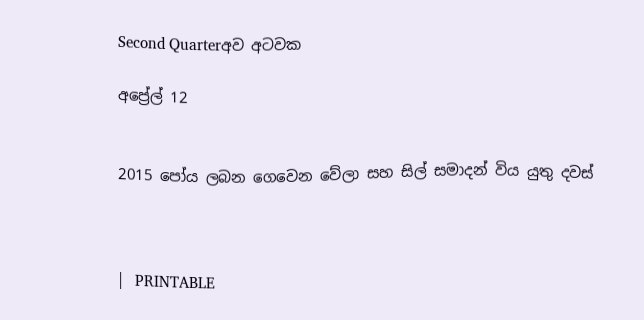Second Quarterඅව අටවක

අප්‍රේල් 12


2015 පෝය ලබන ගෙවෙන වේලා සහ සිල් සමාදන් විය යුතු දවස්



|   PRINTABLE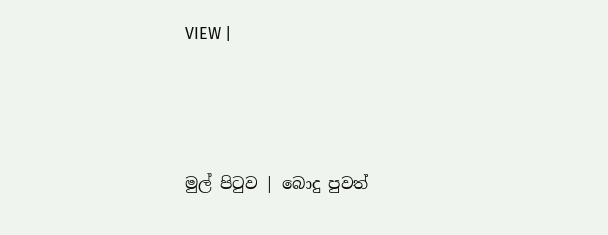VIEW |




මුල් පිටුව | බොදු පුවත්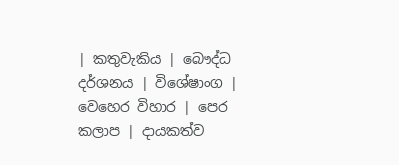| කතුවැකිය | බෞද්ධ දර්ශනය | විශේෂාංග | වෙහෙර විහාර | පෙර කලාප | දායකත්ව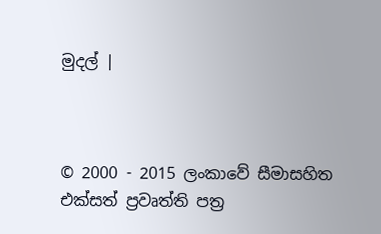මුදල් |



© 2000 - 2015 ලංකාවේ සීමාසහිත එක්සත් ප්‍රවෘත්ති පත්‍ර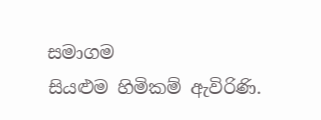සමාගම
සියළුම හිමිකම් ඇවිරිණි.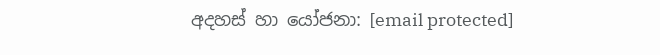අදහස් හා යෝජනා: [email protected]